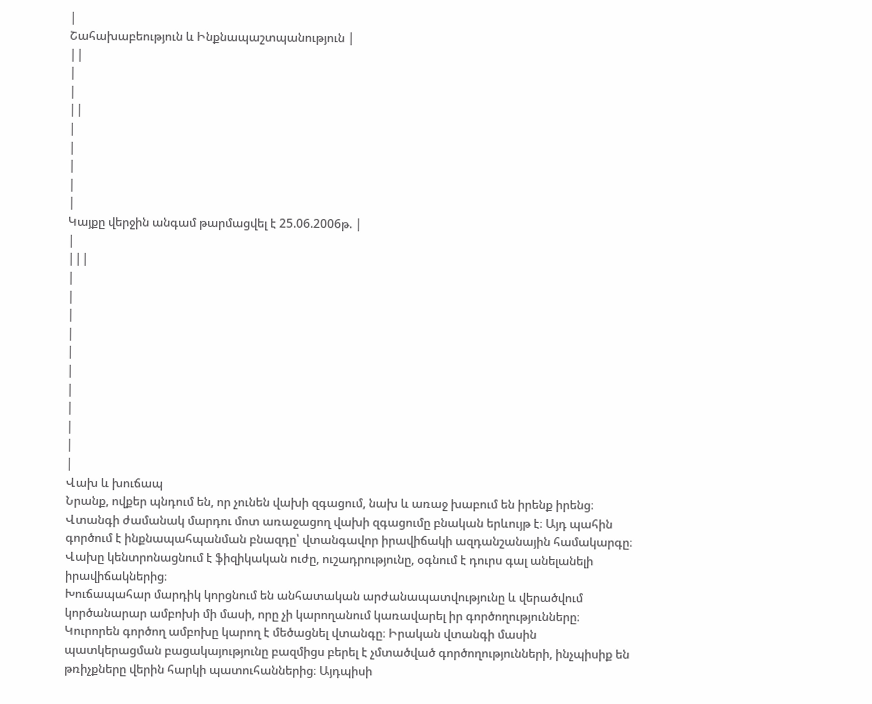|
Շահախաբեություն և Ինքնապաշտպանություն |
||
|
|
||
|
|
|
|
|
Կայքը վերջին անգամ թարմացվել է 25.06.2006թ. |
|
|||
|
|
|
|
|
|
|
|
|
|
|
Վախ և խուճապ
Նրանք, ովքեր պնդում են, որ չունեն վախի զգացում, նախ և առաջ խաբում են իրենք իրենց։ Վտանգի ժամանակ մարդու մոտ առաջացող վախի զգացումը բնական երևույթ է։ Այդ պահին գործում է ինքնապահպանման բնազդը՝ վտանգավոր իրավիճակի ազդանշանային համակարգը։ Վախը կենտրոնացնում է ֆիզիկական ուժը, ուշադրությունը, օգնում է դուրս գալ անելանելի իրավիճակներից։
Խուճապահար մարդիկ կորցնում են անհատական արժանապատվությունը և վերածվում կործանարար ամբոխի մի մասի, որը չի կարողանում կառավարել իր գործողությունները։ Կուրորեն գործող ամբոխը կարող է մեծացնել վտանգը։ Իրական վտանգի մասին պատկերացման բացակայությունը բազմիցս բերել է չմտածված գործողությունների, ինչպիսիք են թռիչքները վերին հարկի պատուհաններից։ Այդպիսի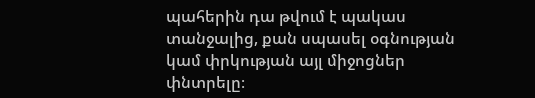պահերին դա թվում է պակաս տանջալից, քան սպասել օգնության կամ փրկության այլ միջոցներ փնտրելը։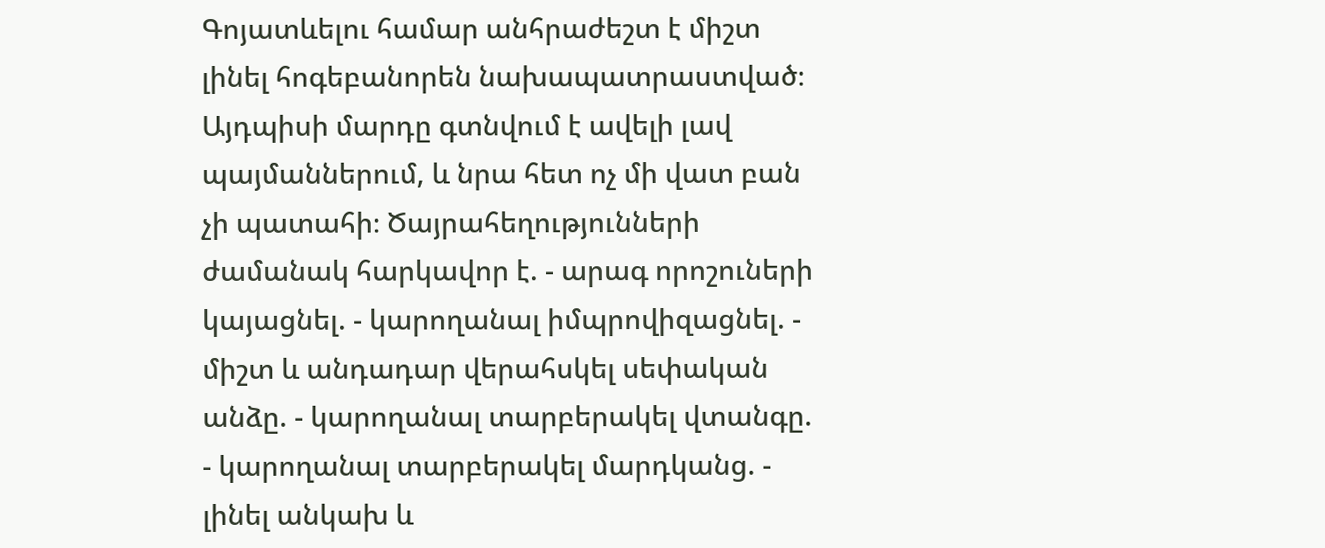Գոյատևելու համար անհրաժեշտ է միշտ լինել հոգեբանորեն նախապատրաստված։ Այդպիսի մարդը գտնվում է ավելի լավ պայմաններում, և նրա հետ ոչ մի վատ բան չի պատահի։ Ծայրահեղությունների ժամանակ հարկավոր է. - արագ որոշուների կայացնել. - կարողանալ իմպրովիզացնել. - միշտ և անդադար վերահսկել սեփական անձը. - կարողանալ տարբերակել վտանգը. - կարողանալ տարբերակել մարդկանց. - լինել անկախ և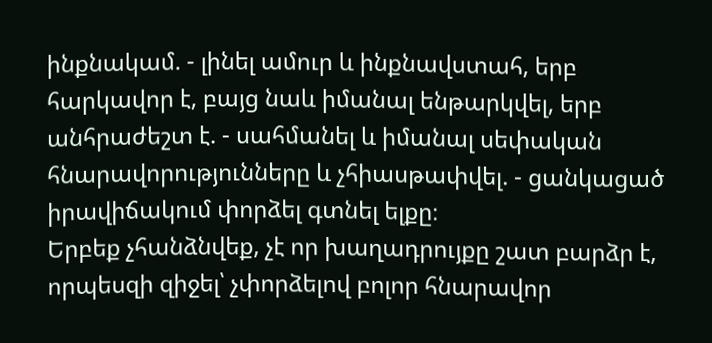ինքնակամ. - լինել ամուր և ինքնավստահ, երբ հարկավոր է, բայց նաև իմանալ ենթարկվել, երբ անհրաժեշտ է. - սահմանել և իմանալ սեփական հնարավորությունները և չհիասթափվել. - ցանկացած իրավիճակում փորձել գտնել ելքը։
Երբեք չհանձնվեք, չէ որ խաղադրույքը շատ բարձր է, որպեսզի զիջել՝ չփորձելով բոլոր հնարավոր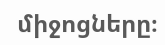միջոցները։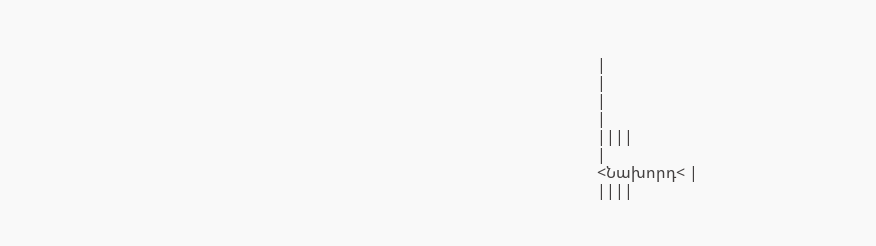|
|
|
|
||||
|
<Նախորդ< |
||||